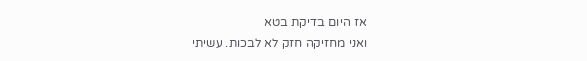אז היום בדיקת בטא
ואני מחזיקה חזק לא לבכות. עשיתי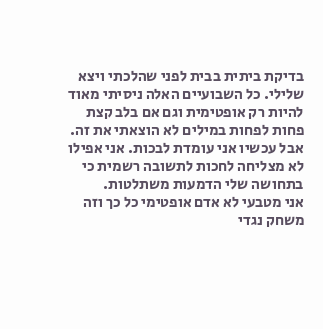בדיקת ביתית בבית לפני שהלכתי ויצא שלילי. כל השבועיים האלה ניסיתי מאוד להיות רק אופטימית וגם אם בלב קצת פחות לפחות במילים לא הוצאתי את זה.
אבל עכשיו אני עומדת לבכות. אני אפילו לא מצליחה לחכות לתשובה רשמית כי בתחושה שלי הדמעות משתלטות.
אני מטבעי לא אדם אופטימי כל כך וזה משחק נגדי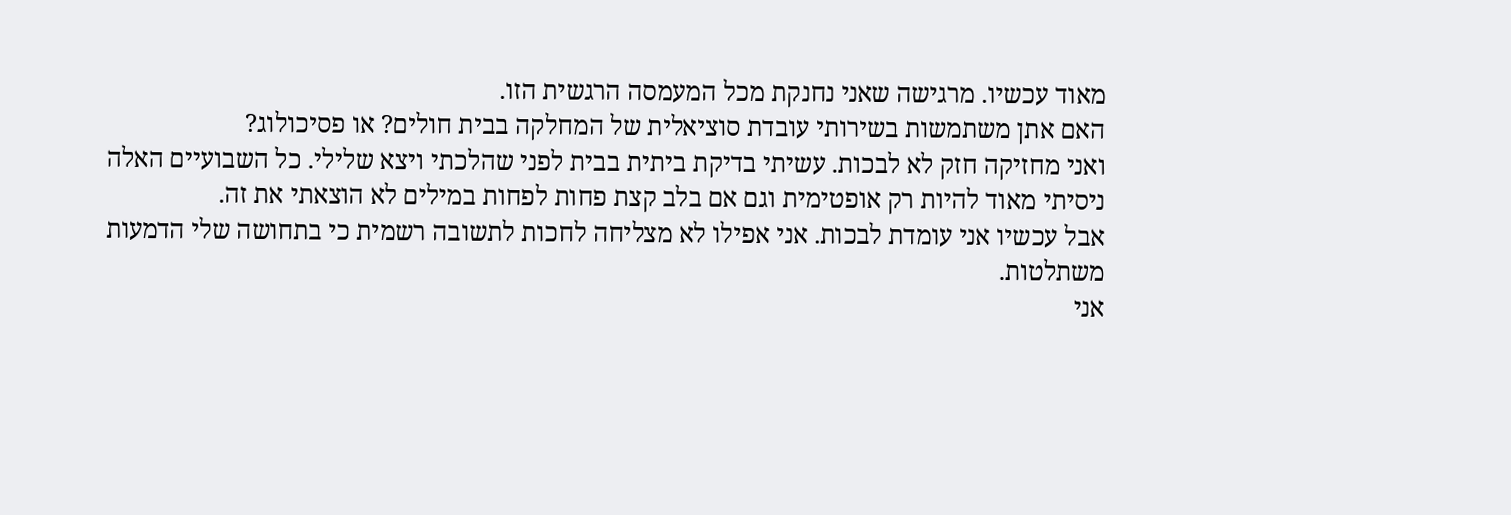מאוד עכשיו. מרגישה שאני נחנקת מכל המעמסה הרגשית הזו.
האם אתן משתמשות בשירותי עובדת סוציאלית של המחלקה בבית חולים? או פסיכולוג?
ואני מחזיקה חזק לא לבכות. עשיתי בדיקת ביתית בבית לפני שהלכתי ויצא שלילי. כל השבועיים האלה ניסיתי מאוד להיות רק אופטימית וגם אם בלב קצת פחות לפחות במילים לא הוצאתי את זה.
אבל עכשיו אני עומדת לבכות. אני אפילו לא מצליחה לחכות לתשובה רשמית כי בתחושה שלי הדמעות משתלטות.
אני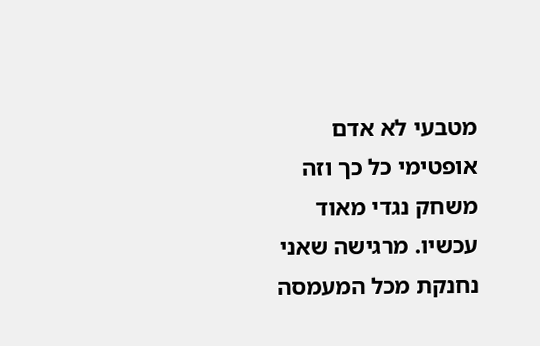מטבעי לא אדם אופטימי כל כך וזה משחק נגדי מאוד עכשיו. מרגישה שאני נחנקת מכל המעמסה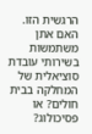הרגשית הזו.
האם אתן משתמשות בשירותי עובדת סוציאלית של המחלקה בבית חולים? או פסיכולוג?